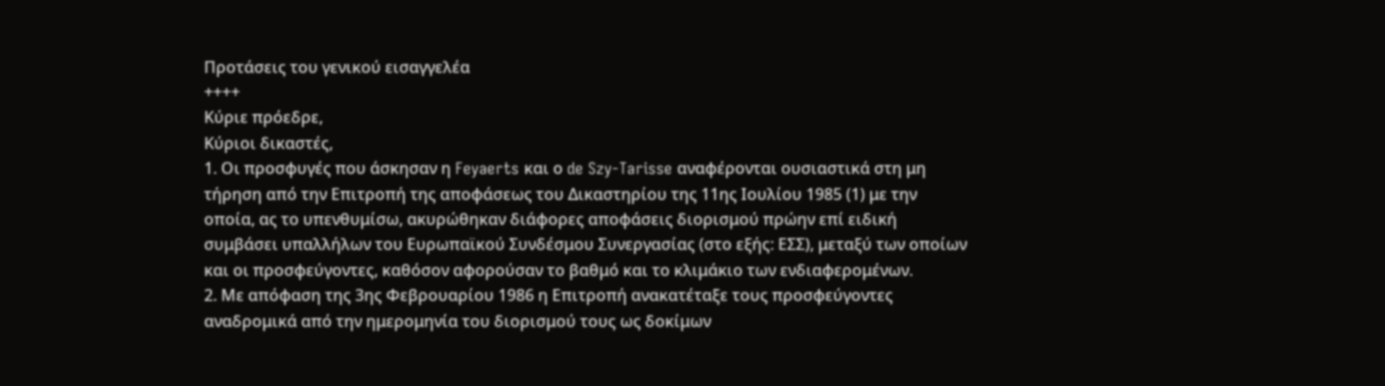Προτάσεις του γενικού εισαγγελέα
++++
Κύριε πρόεδρε,
Κύριοι δικαστές,
1. Οι προσφυγές που άσκησαν η Feyaerts και ο de Szy-Tarisse αναφέρονται ουσιαστικά στη μη τήρηση από την Επιτροπή της αποφάσεως του Δικαστηρίου της 11ης Ιουλίου 1985 (1) με την οποία, ας το υπενθυμίσω, ακυρώθηκαν διάφορες αποφάσεις διορισμού πρώην επί ειδική συμβάσει υπαλλήλων του Ευρωπαϊκού Συνδέσμου Συνεργασίας (στο εξής: ΕΣΣ), μεταξύ των οποίων και οι προσφεύγοντες, καθόσον αφορούσαν το βαθμό και το κλιμάκιο των ενδιαφερομένων.
2. Με απόφαση της 3ης Φεβρουαρίου 1986 η Επιτροπή ανακατέταξε τους προσφεύγοντες αναδρομικά από την ημερομηνία του διορισμού τους ως δοκίμων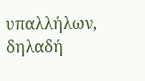υπαλλήλων, δηλαδή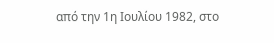από την 1η Ιουλίου 1982, στο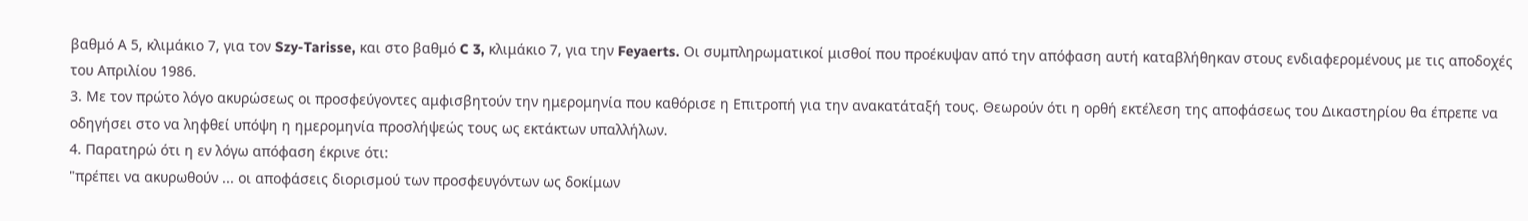βαθμό Α 5, κλιμάκιο 7, για τον Szy-Tarisse, και στο βαθμό C 3, κλιμάκιο 7, για την Feyaerts. Οι συμπληρωματικοί μισθοί που προέκυψαν από την απόφαση αυτή καταβλήθηκαν στους ενδιαφερομένους με τις αποδοχές του Απριλίου 1986.
3. Με τον πρώτο λόγο ακυρώσεως οι προσφεύγοντες αμφισβητούν την ημερομηνία που καθόρισε η Επιτροπή για την ανακατάταξή τους. Θεωρούν ότι η ορθή εκτέλεση της αποφάσεως του Δικαστηρίου θα έπρεπε να οδηγήσει στο να ληφθεί υπόψη η ημερομηνία προσλήψεώς τους ως εκτάκτων υπαλλήλων.
4. Παρατηρώ ότι η εν λόγω απόφαση έκρινε ότι:
"πρέπει να ακυρωθούν ... οι αποφάσεις διορισμού των προσφευγόντων ως δοκίμων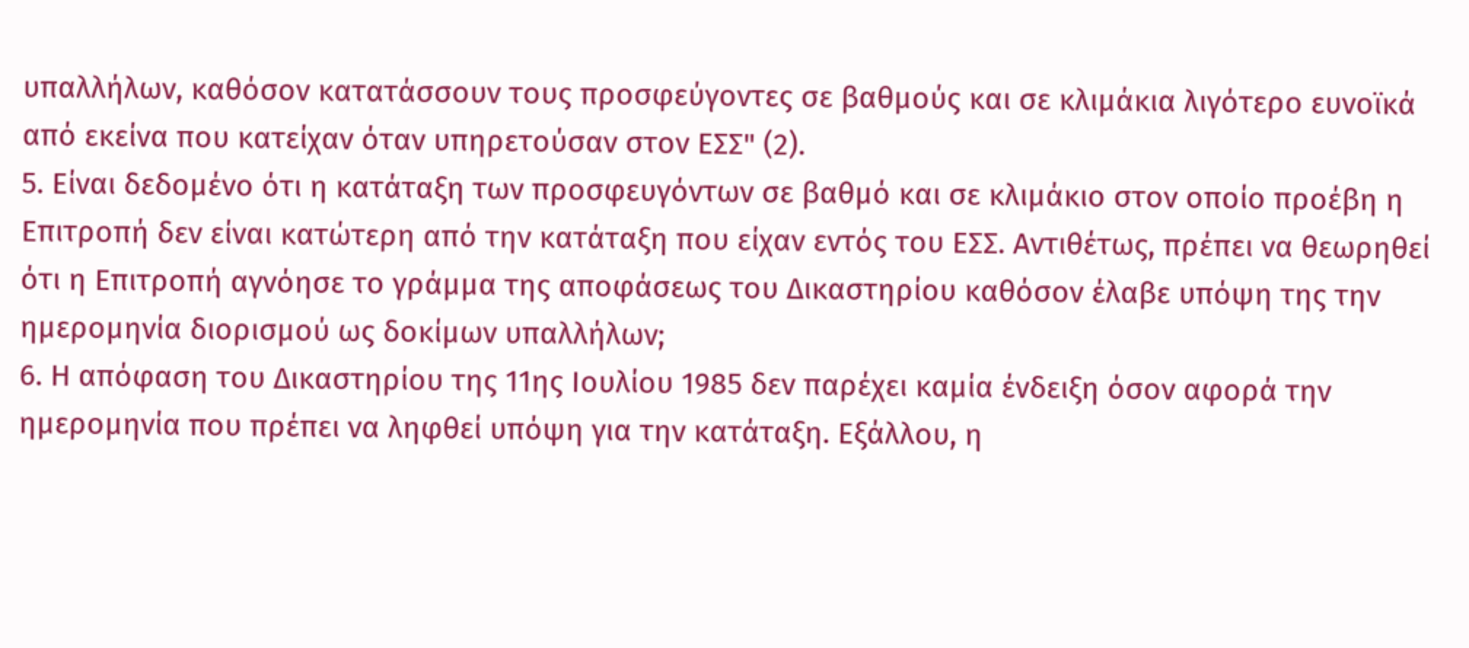υπαλλήλων, καθόσον κατατάσσουν τους προσφεύγοντες σε βαθμούς και σε κλιμάκια λιγότερο ευνοϊκά από εκείνα που κατείχαν όταν υπηρετούσαν στον ΕΣΣ" (2).
5. Είναι δεδομένο ότι η κατάταξη των προσφευγόντων σε βαθμό και σε κλιμάκιο στον οποίο προέβη η Επιτροπή δεν είναι κατώτερη από την κατάταξη που είχαν εντός του ΕΣΣ. Αντιθέτως, πρέπει να θεωρηθεί ότι η Επιτροπή αγνόησε το γράμμα της αποφάσεως του Δικαστηρίου καθόσον έλαβε υπόψη της την ημερομηνία διορισμού ως δοκίμων υπαλλήλων;
6. Η απόφαση του Δικαστηρίου της 11ης Ιουλίου 1985 δεν παρέχει καμία ένδειξη όσον αφορά την ημερομηνία που πρέπει να ληφθεί υπόψη για την κατάταξη. Εξάλλου, η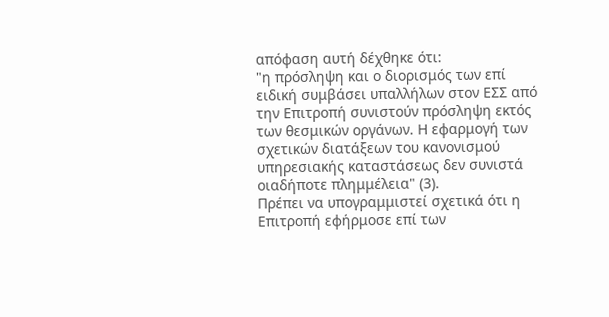απόφαση αυτή δέχθηκε ότι:
"η πρόσληψη και ο διορισμός των επί ειδική συμβάσει υπαλλήλων στον ΕΣΣ από την Επιτροπή συνιστούν πρόσληψη εκτός των θεσμικών οργάνων. Η εφαρμογή των σχετικών διατάξεων του κανονισμού υπηρεσιακής καταστάσεως δεν συνιστά οιαδήποτε πλημμέλεια" (3).
Πρέπει να υπογραμμιστεί σχετικά ότι η Επιτροπή εφήρμοσε επί των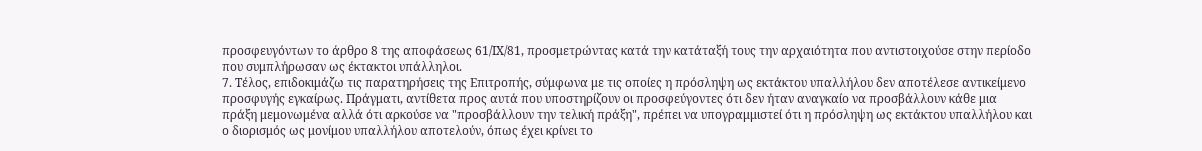προσφευγόντων το άρθρο 8 της αποφάσεως 61/ΙΧ/81, προσμετρώντας κατά την κατάταξή τους την αρχαιότητα που αντιστοιχούσε στην περίοδο που συμπλήρωσαν ως έκτακτοι υπάλληλοι.
7. Τέλος, επιδοκιμάζω τις παρατηρήσεις της Επιτροπής, σύμφωνα με τις οποίες η πρόσληψη ως εκτάκτου υπαλλήλου δεν αποτέλεσε αντικείμενο προσφυγής εγκαίρως. Πράγματι, αντίθετα προς αυτά που υποστηρίζουν οι προσφεύγοντες ότι δεν ήταν αναγκαίο να προσβάλλουν κάθε μια πράξη μεμονωμένα αλλά ότι αρκούσε να "προσβάλλουν την τελική πράξη", πρέπει να υπογραμμιστεί ότι η πρόσληψη ως εκτάκτου υπαλλήλου και ο διορισμός ως μονίμου υπαλλήλου αποτελούν, όπως έχει κρίνει το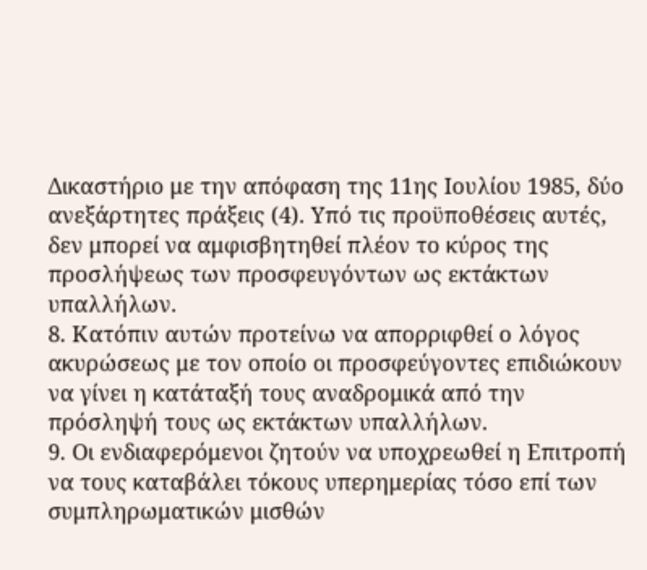Δικαστήριο με την απόφαση της 11ης Ιουλίου 1985, δύο ανεξάρτητες πράξεις (4). Υπό τις προϋποθέσεις αυτές, δεν μπορεί να αμφισβητηθεί πλέον το κύρος της προσλήψεως των προσφευγόντων ως εκτάκτων υπαλλήλων.
8. Κατόπιν αυτών προτείνω να απορριφθεί ο λόγος ακυρώσεως με τον οποίο οι προσφεύγοντες επιδιώκουν να γίνει η κατάταξή τους αναδρομικά από την πρόσληψή τους ως εκτάκτων υπαλλήλων.
9. Οι ενδιαφερόμενοι ζητούν να υποχρεωθεί η Επιτροπή να τους καταβάλει τόκους υπερημερίας τόσο επί των συμπληρωματικών μισθών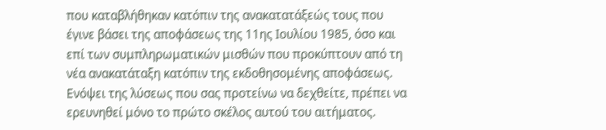που καταβλήθηκαν κατόπιν της ανακατατάξεώς τους που έγινε βάσει της αποφάσεως της 11ης Ιουλίου 1985, όσο και επί των συμπληρωματικών μισθών που προκύπτουν από τη νέα ανακατάταξη κατόπιν της εκδοθησομένης αποφάσεως. Ενόψει της λύσεως που σας προτείνω να δεχθείτε, πρέπει να ερευνηθεί μόνο το πρώτο σκέλος αυτού του αιτήματος.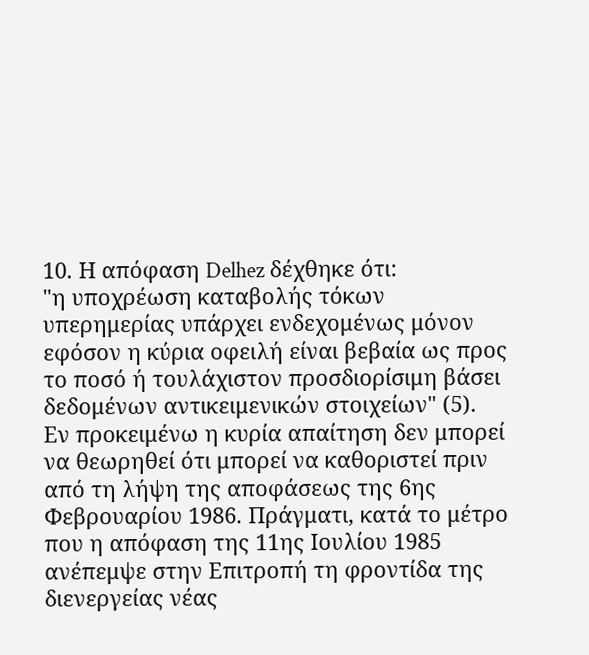10. Η απόφαση Delhez δέχθηκε ότι:
"η υποχρέωση καταβολής τόκων υπερημερίας υπάρχει ενδεχομένως μόνον εφόσον η κύρια οφειλή είναι βεβαία ως προς το ποσό ή τουλάχιστον προσδιορίσιμη βάσει δεδομένων αντικειμενικών στοιχείων" (5).
Εν προκειμένω η κυρία απαίτηση δεν μπορεί να θεωρηθεί ότι μπορεί να καθοριστεί πριν από τη λήψη της αποφάσεως της 6ης Φεβρουαρίου 1986. Πράγματι, κατά το μέτρο που η απόφαση της 11ης Ιουλίου 1985 ανέπεμψε στην Επιτροπή τη φροντίδα της διενεργείας νέας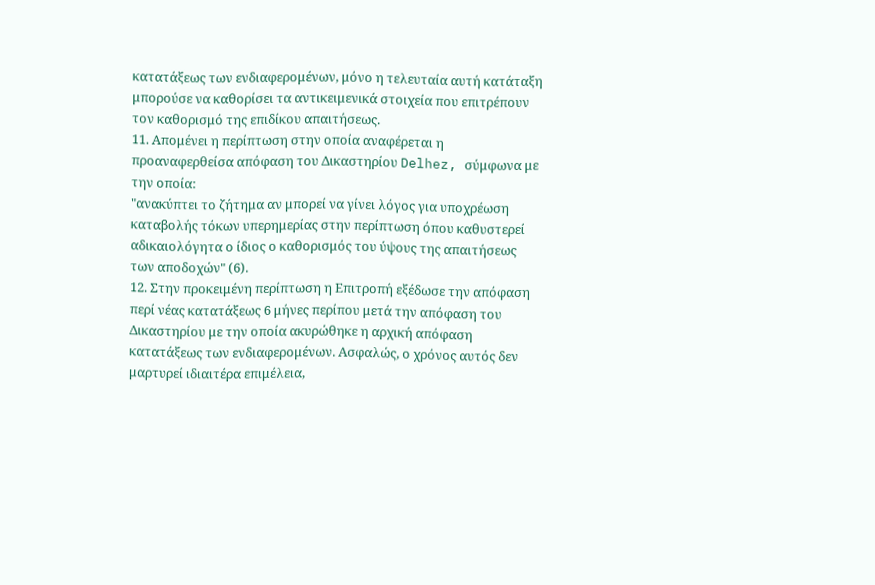κατατάξεως των ενδιαφερομένων, μόνο η τελευταία αυτή κατάταξη μπορούσε να καθορίσει τα αντικειμενικά στοιχεία που επιτρέπουν τον καθορισμό της επιδίκου απαιτήσεως.
11. Απομένει η περίπτωση στην οποία αναφέρεται η προαναφερθείσα απόφαση του Δικαστηρίου Delhez, σύμφωνα με την οποία:
"ανακύπτει το ζήτημα αν μπορεί να γίνει λόγος για υποχρέωση καταβολής τόκων υπερημερίας στην περίπτωση όπου καθυστερεί αδικαιολόγητα ο ίδιος ο καθορισμός του ύψους της απαιτήσεως των αποδοχών" (6).
12. Στην προκειμένη περίπτωση η Επιτροπή εξέδωσε την απόφαση περί νέας κατατάξεως 6 μήνες περίπου μετά την απόφαση του Δικαστηρίου με την οποία ακυρώθηκε η αρχική απόφαση κατατάξεως των ενδιαφερομένων. Ασφαλώς, ο χρόνος αυτός δεν μαρτυρεί ιδιαιτέρα επιμέλεια,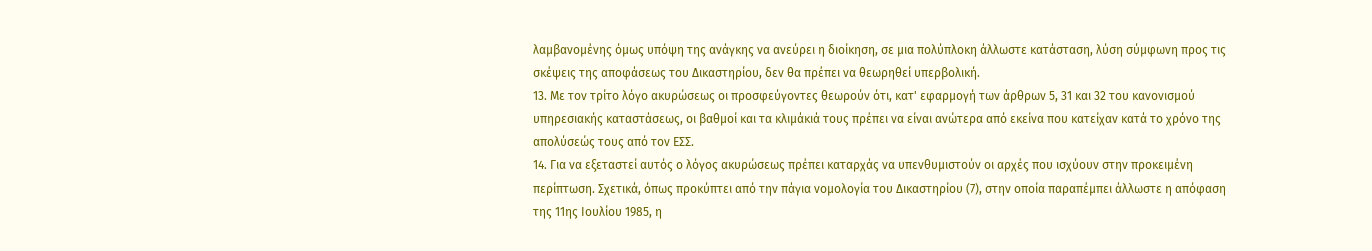λαμβανομένης όμως υπόψη της ανάγκης να ανεύρει η διοίκηση, σε μια πολύπλοκη άλλωστε κατάσταση, λύση σύμφωνη προς τις σκέψεις της αποφάσεως του Δικαστηρίου, δεν θα πρέπει να θεωρηθεί υπερβολική.
13. Με τον τρίτο λόγο ακυρώσεως οι προσφεύγοντες θεωρούν ότι, κατ' εφαρμογή των άρθρων 5, 31 και 32 του κανονισμού υπηρεσιακής καταστάσεως, οι βαθμοί και τα κλιμάκιά τους πρέπει να είναι ανώτερα από εκείνα που κατείχαν κατά το χρόνο της απολύσεώς τους από τον ΕΣΣ.
14. Για να εξεταστεί αυτός ο λόγος ακυρώσεως πρέπει καταρχάς να υπενθυμιστούν οι αρχές που ισχύουν στην προκειμένη περίπτωση. Σχετικά, όπως προκύπτει από την πάγια νομολογία του Δικαστηρίου (7), στην οποία παραπέμπει άλλωστε η απόφαση της 11ης Ιουλίου 1985, η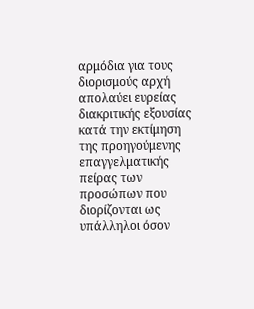αρμόδια για τους διορισμούς αρχή απολαύει ευρείας διακριτικής εξουσίας κατά την εκτίμηση της προηγούμενης επαγγελματικής πείρας των προσώπων που διορίζονται ως υπάλληλοι όσον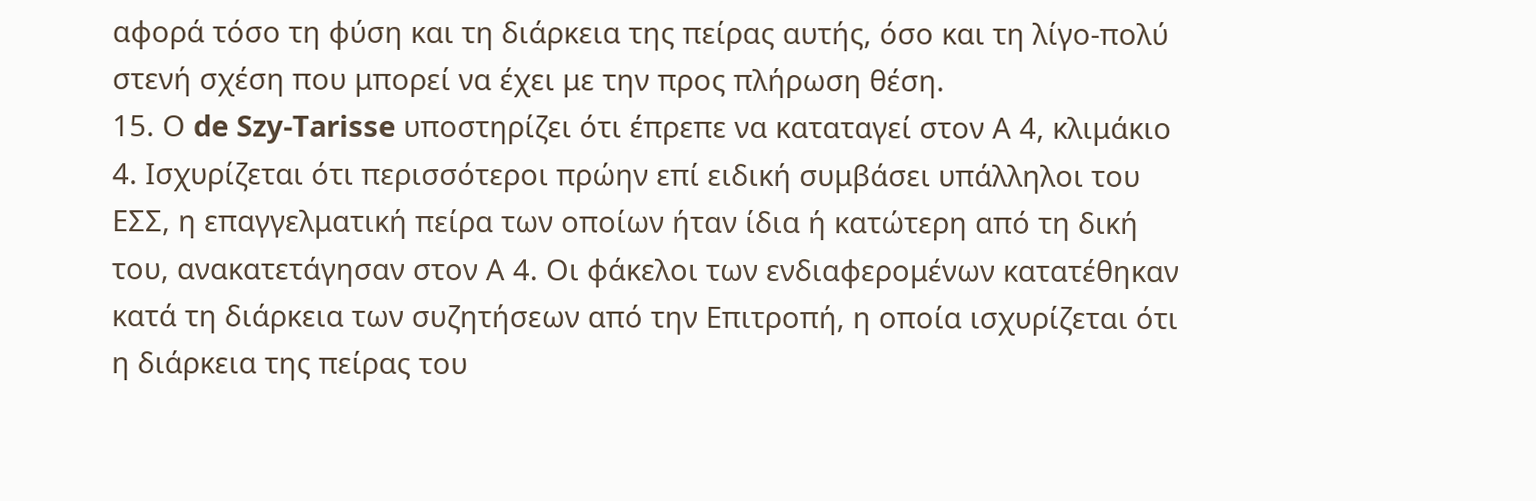αφορά τόσο τη φύση και τη διάρκεια της πείρας αυτής, όσο και τη λίγο-πολύ στενή σχέση που μπορεί να έχει με την προς πλήρωση θέση.
15. Ο de Szy-Tarisse υποστηρίζει ότι έπρεπε να καταταγεί στον Α 4, κλιμάκιο 4. Ισχυρίζεται ότι περισσότεροι πρώην επί ειδική συμβάσει υπάλληλοι του ΕΣΣ, η επαγγελματική πείρα των οποίων ήταν ίδια ή κατώτερη από τη δική του, ανακατετάγησαν στον Α 4. Οι φάκελοι των ενδιαφερομένων κατατέθηκαν κατά τη διάρκεια των συζητήσεων από την Επιτροπή, η οποία ισχυρίζεται ότι η διάρκεια της πείρας του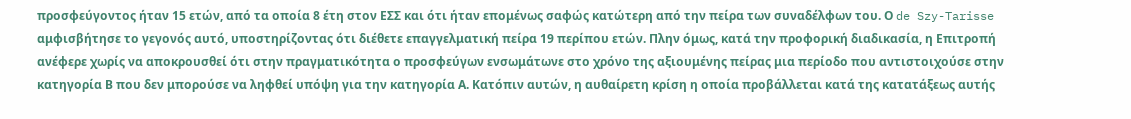προσφεύγοντος ήταν 15 ετών, από τα οποία 8 έτη στον ΕΣΣ και ότι ήταν επομένως σαφώς κατώτερη από την πείρα των συναδέλφων του. Ο de Szy-Tarisse αμφισβήτησε το γεγονός αυτό, υποστηρίζοντας ότι διέθετε επαγγελματική πείρα 19 περίπου ετών. Πλην όμως, κατά την προφορική διαδικασία, η Επιτροπή ανέφερε χωρίς να αποκρουσθεί ότι στην πραγματικότητα ο προσφεύγων ενσωμάτωνε στο χρόνο της αξιουμένης πείρας μια περίοδο που αντιστοιχούσε στην κατηγορία Β που δεν μπορούσε να ληφθεί υπόψη για την κατηγορία Α. Κατόπιν αυτών, η αυθαίρετη κρίση η οποία προβάλλεται κατά της κατατάξεως αυτής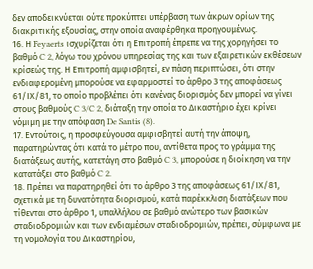δεν αποδεικνύεται ούτε προκύπτει υπέρβαση των άκρων ορίων της διακριτικής εξουσίας, στην οποία αναφέρθηκα προηγουμένως.
16. Η Feyaerts ισχυρίζεται ότι η Επιτροπή έπρεπε να της χορηγήσει το βαθμό C 2, λόγω του χρόνου υπηρεσίας της και των εξαιρετικών εκθέσεων κρίσεώς της. Η Επιτροπή αμφισβητεί, εν πάση περιπτώσει, ότι στην ενδιαφερομένη μπορούσε να εφαρμοστεί το άρθρο 3 της αποφάσεως 61/ΙΧ/81, το οποίο προβλέπει ότι κανένας διορισμός δεν μπορεί να γίνει στους βαθμούς C 3/C 2, διάταξη την οποία το Δικαστήριο έχει κρίνει νόμιμη με την απόφαση De Santis (8).
17. Εντούτοις, η προσφεύγουσα αμφισβητεί αυτή την άποψη, παρατηρώντας ότι κατά το μέτρο που, αντίθετα προς το γράμμα της διατάξεως αυτής, κατετάγη στο βαθμό C 3, μπορούσε η διοίκηση να την κατατάξει στο βαθμό C 2.
18. Πρέπει να παρατηρηθεί ότι το άρθρο 3 της αποφάσεως 61/ΙΧ/81, σχετικά με τη δυνατότητα διορισμού, κατά παρέκκλιση διατάξεων που τίθενται στο άρθρο 1, υπαλλήλου σε βαθμό ανώτερο των βασικών σταδιοδρομιών και των ενδιαμέσων σταδιοδρομιών, πρέπει, σύμφωνα με τη νομολογία του Δικαστηρίου,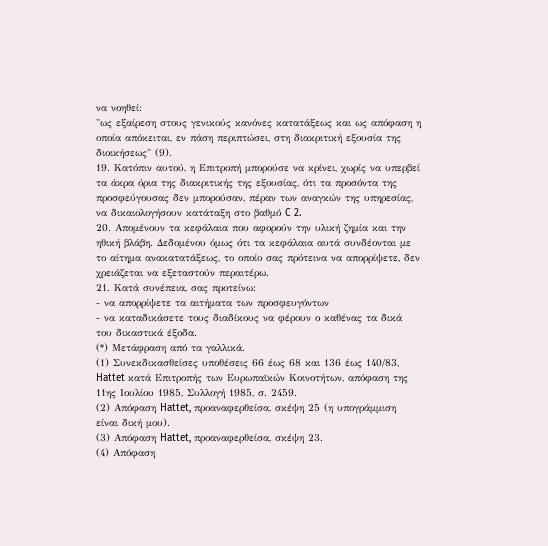να νοηθεί:
"ως εξαίρεση στους γενικούς κανόνες κατατάξεως και ως απόφαση η οποία απόκειται, εν πάση περιπτώσει, στη διακριτική εξουσία της διοικήσεως" (9).
19. Κατόπιν αυτού, η Επιτροπή μπορούσε να κρίνει, χωρίς να υπερβεί τα άκρα όρια της διακριτικής της εξουσίας, ότι τα προσόντα της προσφεύγουσας δεν μπορούσαν, πέραν των αναγκών της υπηρεσίας, να δικαιολογήσουν κατάταξη στο βαθμό C 2.
20. Απομένουν τα κεφάλαια που αφορούν την υλική ζημία και την ηθική βλάβη. Δεδομένου όμως ότι τα κεφάλαια αυτά συνδέονται με το αίτημα ανακατατάξεως, το οποίο σας πρότεινα να απορρίψετε, δεν χρειάζεται να εξεταστούν περαιτέρω.
21. Κατά συνέπεια, σας προτείνω:
- να απορρίψετε τα αιτήματα των προσφευγόντων
- να καταδικάσετε τους διαδίκους να φέρουν ο καθένας τα δικά του δικαστικά έξοδα.
(*) Μετάφραση από τα γαλλικά.
(1) Συνεκδικασθείσες υποθέσεις 66 έως 68 και 136 έως 140/83, Hattet κατά Επιτροπής των Ευρωπαϊκών Κοινοτήτων, απόφαση της 11ης Ιουλίου 1985, Συλλογή 1985, σ. 2459.
(2) Απόφαση Hattet, προαναφερθείσα, σκέψη 25 (η υπογράμμιση είναι δική μου).
(3) Απόφαση Hattet, προαναφερθείσα, σκέψη 23.
(4) Απόφαση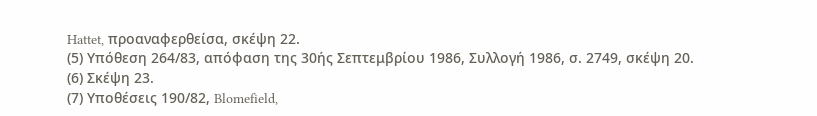Hattet, προαναφερθείσα, σκέψη 22.
(5) Υπόθεση 264/83, απόφαση της 30ής Σεπτεμβρίου 1986, Συλλογή 1986, σ. 2749, σκέψη 20.
(6) Σκέψη 23.
(7) Υποθέσεις 190/82, Blomefield,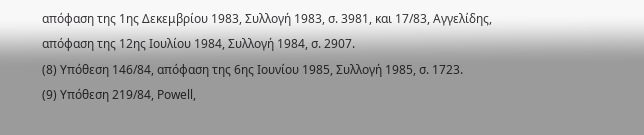απόφαση της 1ης Δεκεμβρίου 1983, Συλλογή 1983, σ. 3981, και 17/83, Αγγελίδης, απόφαση της 12ης Ιουλίου 1984, Συλλογή 1984, σ. 2907.
(8) Υπόθεση 146/84, απόφαση της 6ης Ιουνίου 1985, Συλλογή 1985, σ. 1723.
(9) Υπόθεση 219/84, Powell,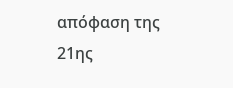απόφαση της 21ης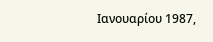Ιανουαρίου 1987,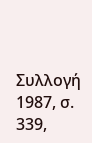Συλλογή 1987, σ. 339,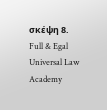σκέψη 8.
Full & Egal Universal Law Academy